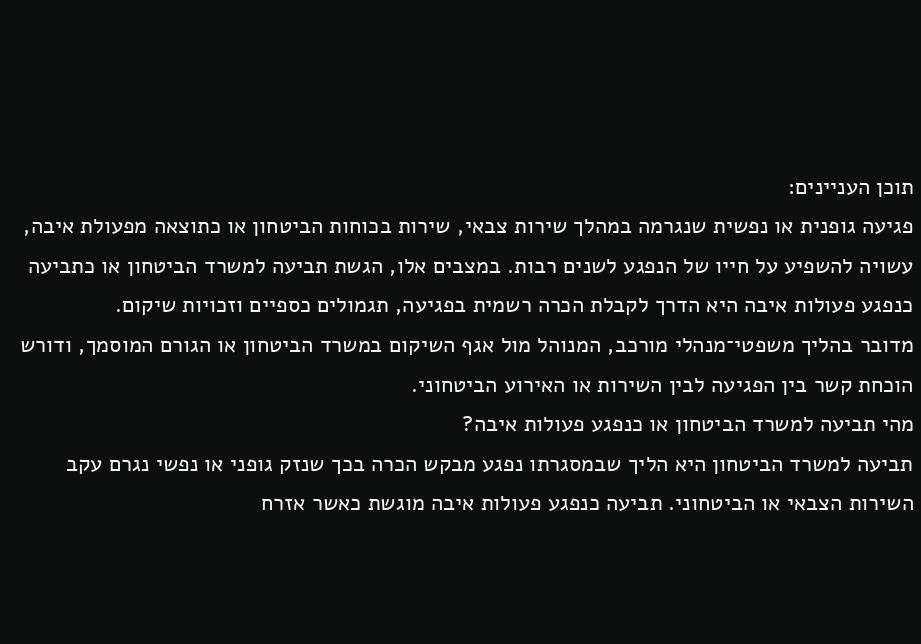תוכן העניינים:
פגיעה גופנית או נפשית שנגרמה במהלך שירות צבאי, שירות בכוחות הביטחון או כתוצאה מפעולת איבה, עשויה להשפיע על חייו של הנפגע לשנים רבות. במצבים אלו, הגשת תביעה למשרד הביטחון או כתביעה כנפגע פעולות איבה היא הדרך לקבלת הכרה רשמית בפגיעה, תגמולים כספיים וזכויות שיקום.
מדובר בהליך משפטי־מנהלי מורכב, המנוהל מול אגף השיקום במשרד הביטחון או הגורם המוסמך, ודורש הוכחת קשר בין הפגיעה לבין השירות או האירוע הביטחוני.
מהי תביעה למשרד הביטחון או כנפגע פעולות איבה?
תביעה למשרד הביטחון היא הליך שבמסגרתו נפגע מבקש הכרה בכך שנזק גופני או נפשי נגרם עקב השירות הצבאי או הביטחוני. תביעה כנפגע פעולות איבה מוגשת כאשר אזרח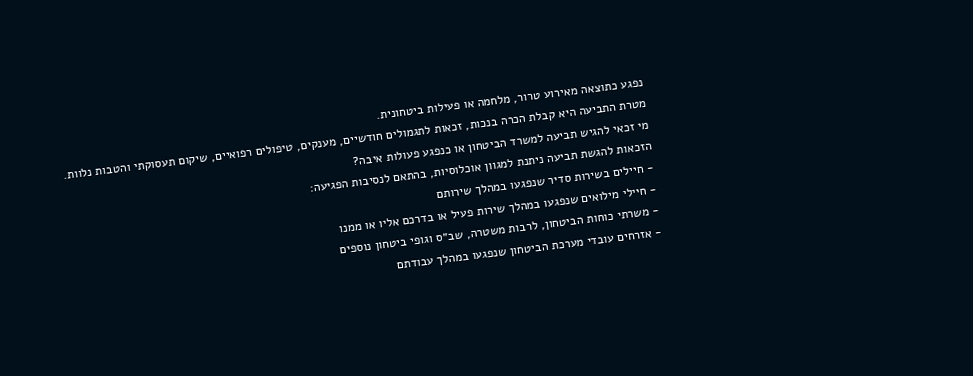נפגע כתוצאה מאירוע טרור, מלחמה או פעילות ביטחונית.
מטרת התביעה היא קבלת הכרה בנכות, זכאות לתגמולים חודשיים, מענקים, טיפולים רפואיים, שיקום תעסוקתי והטבות נלוות.
מי זכאי להגיש תביעה למשרד הביטחון או כנפגע פעולות איבה?
הזכאות להגשת תביעה ניתנת למגוון אוכלוסיות, בהתאם לנסיבות הפגיעה:
- חיילים בשירות סדיר שנפגעו במהלך שירותם
- חיילי מילואים שנפגעו במהלך שירות פעיל או בדרכם אליו או ממנו
- משרתי כוחות הביטחון, לרבות משטרה, שב״ס וגופי ביטחון נוספים
- אזרחים עובדי מערכת הביטחון שנפגעו במהלך עבודתם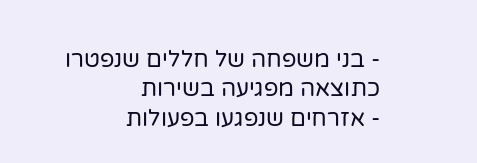- בני משפחה של חללים שנפטרו כתוצאה מפגיעה בשירות
- אזרחים שנפגעו בפעולות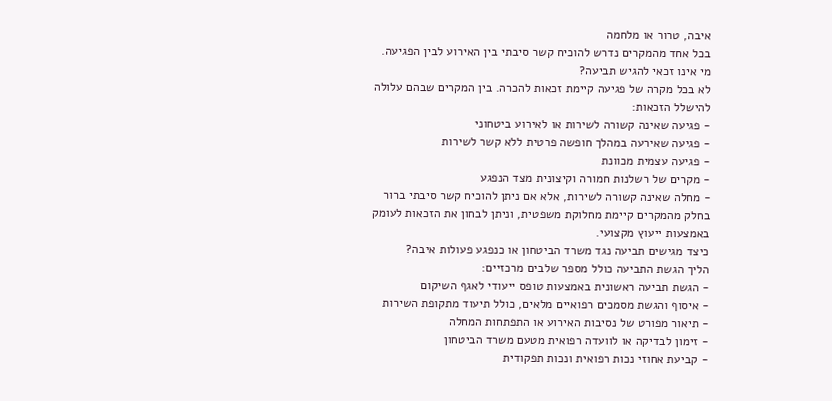איבה, טרור או מלחמה
בכל אחד מהמקרים נדרש להוכיח קשר סיבתי בין האירוע לבין הפגיעה.
מי אינו זכאי להגיש תביעה?
לא בכל מקרה של פגיעה קיימת זכאות להכרה. בין המקרים שבהם עלולה להישלל הזכאות:
- פגיעה שאינה קשורה לשירות או לאירוע ביטחוני
- פגיעה שאירעה במהלך חופשה פרטית ללא קשר לשירות
- פגיעה עצמית מכוונת
- מקרים של רשלנות חמורה וקיצונית מצד הנפגע
- מחלה שאינה קשורה לשירות, אלא אם ניתן להוכיח קשר סיבתי ברור
בחלק מהמקרים קיימת מחלוקת משפטית, וניתן לבחון את הזכאות לעומק באמצעות ייעוץ מקצועי.
כיצד מגישים תביעה נגד משרד הביטחון או כנפגע פעולות איבה?
הליך הגשת התביעה כולל מספר שלבים מרכזיים:
- הגשת תביעה ראשונית באמצעות טופס ייעודי לאגף השיקום
- איסוף והגשת מסמכים רפואיים מלאים, כולל תיעוד מתקופת השירות
- תיאור מפורט של נסיבות האירוע או התפתחות המחלה
- זימון לבדיקה או לוועדה רפואית מטעם משרד הביטחון
- קביעת אחוזי נכות רפואית ונכות תפקודית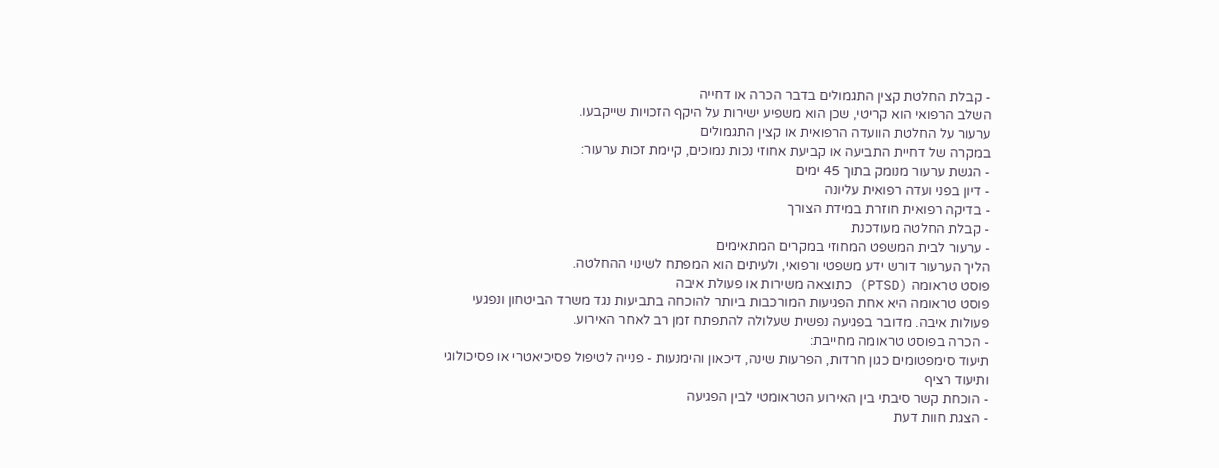- קבלת החלטת קצין התגמולים בדבר הכרה או דחייה
השלב הרפואי הוא קריטי, שכן הוא משפיע ישירות על היקף הזכויות שייקבעו.
ערעור על החלטת הוועדה הרפואית או קצין התגמולים
במקרה של דחיית התביעה או קביעת אחוזי נכות נמוכים, קיימת זכות ערעור:
- הגשת ערעור מנומק בתוך 45 ימים
- דיון בפני ועדה רפואית עליונה
- בדיקה רפואית חוזרת במידת הצורך
- קבלת החלטה מעודכנת
- ערעור לבית המשפט המחוזי במקרים המתאימים
הליך הערעור דורש ידע משפטי ורפואי, ולעיתים הוא המפתח לשינוי ההחלטה.
פוסט טראומה (PTSD) כתוצאה משירות או פעולת איבה
פוסט טראומה היא אחת הפגיעות המורכבות ביותר להוכחה בתביעות נגד משרד הביטחון ונפגעי פעולות איבה. מדובר בפגיעה נפשית שעלולה להתפתח זמן רב לאחר האירוע.
- הכרה בפוסט טראומה מחייבת:
תיעוד סימפטומים כגון חרדות, הפרעות שינה, דיכאון והימנעות - פנייה לטיפול פסיכיאטרי או פסיכולוגי ותיעוד רציף
- הוכחת קשר סיבתי בין האירוע הטראומטי לבין הפגיעה
- הצגת חוות דעת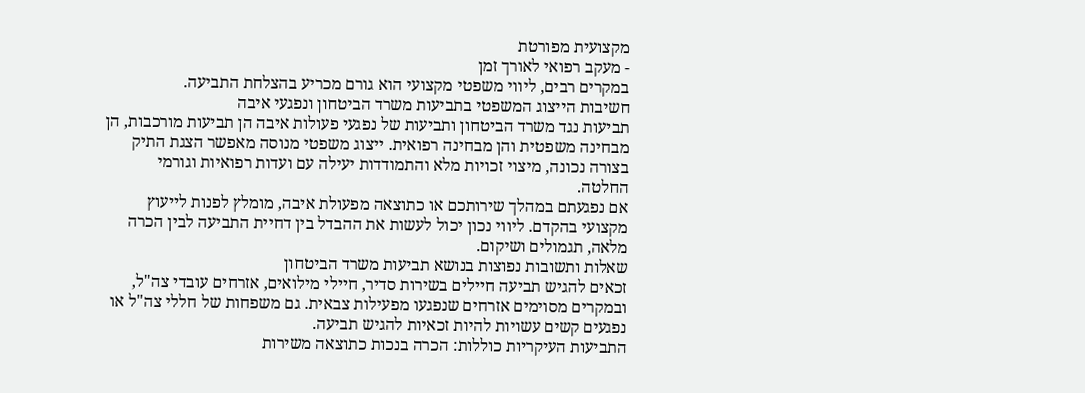מקצועית מפורטת
- מעקב רפואי לאורך זמן
במקרים רבים, ליווי משפטי מקצועי הוא גורם מכריע בהצלחת התביעה.
חשיבות הייצוג המשפטי בתביעות משרד הביטחון ונפגעי איבה
תביעות נגד משרד הביטחון ותביעות של נפגעי פעולות איבה הן תביעות מורכבות, הן מבחינה משפטית והן מבחינה רפואית. ייצוג משפטי מנוסה מאפשר הצגת התיק בצורה נכונה, מיצוי זכויות מלא והתמודדות יעילה עם ועדות רפואיות וגורמי החלטה.
אם נפגעתם במהלך שירותכם או כתוצאה מפעולת איבה, מומלץ לפנות לייעוץ מקצועי בהקדם. ליווי נכון יכול לעשות את ההבדל בין דחיית התביעה לבין הכרה מלאה, תגמולים ושיקום.
שאלות ותשובות נפוצות בנושא תביעות משרד הביטחון
זכאים להגיש תביעה חיילים בשירות סדיר, חיילי מילואים, אזרחים עובדי צה"ל, ובמקרים מסוימים אזרחים שנפגעו מפעילות צבאית. גם משפחות של חללי צה"ל או נפגעים קשים עשויות להיות זכאיות להגיש תביעה.
התביעות העיקריות כוללות: הכרה בנכות כתוצאה משירות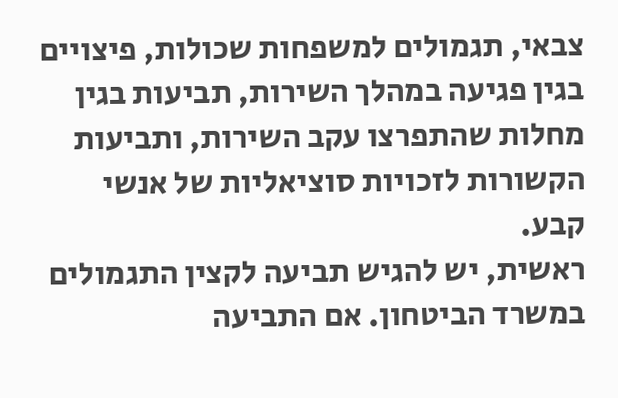צבאי, תגמולים למשפחות שכולות, פיצויים בגין פגיעה במהלך השירות, תביעות בגין מחלות שהתפרצו עקב השירות, ותביעות הקשורות לזכויות סוציאליות של אנשי קבע.
ראשית, יש להגיש תביעה לקצין התגמולים במשרד הביטחון. אם התביעה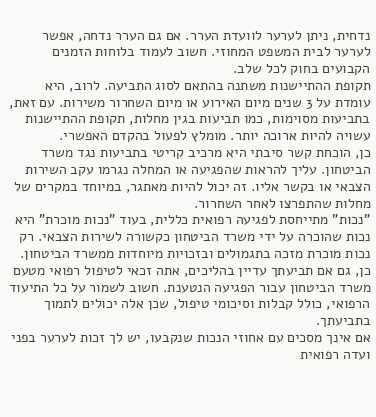נדחית, ניתן לערער לוועדת הערר. אם גם הערר נדחה, אפשר לערער לבית המשפט המחוזי. חשוב לעמוד בלוחות הזמנים הקבועים בחוק לכל שלב.
תקופת ההתיישנות משתנה בהתאם לסוג התביעה. לרוב, היא עומדת על 3 שנים מיום האירוע או מיום השחרור משירות. עם זאת, בתביעות מסוימות, כמו תביעות בגין מחלות, תקופת ההתיישנות עשויה להיות ארוכה יותר. מומלץ לפעול בהקדם האפשרי.
כן, הוכחת קשר סיבתי היא מרכיב קריטי בתביעות נגד משרד הביטחון. עליך להראות שהפגיעה או המחלה נגרמו עקב השירות הצבאי או בקשר אליו. זה יכול להיות מאתגר, במיוחד במקרים של מחלות שהתפרצו לאחר השחרור.
"נכות" מתייחסת לפגיעה רפואית כללית, בעוד "נכות מוכרת" היא נכות שהוכרה על ידי משרד הביטחון כקשורה לשירות הצבאי. רק נכות מוכרת מזכה בתגמולים ובזכויות מיוחדות ממשרד הביטחון.
כן, גם אם תביעתך עדיין בהליכים, אתה זכאי לטיפול רפואי מטעם משרד הביטחון עבור הפגיעה הנטענת. חשוב לשמור על כל התיעוד הרפואי, כולל קבלות וסיכומי טיפול, שכן אלה יכולים לתמוך בתביעתך.
אם אינך מסכים עם אחוזי הנכות שנקבעו, יש לך זכות לערער בפני ועדה רפואית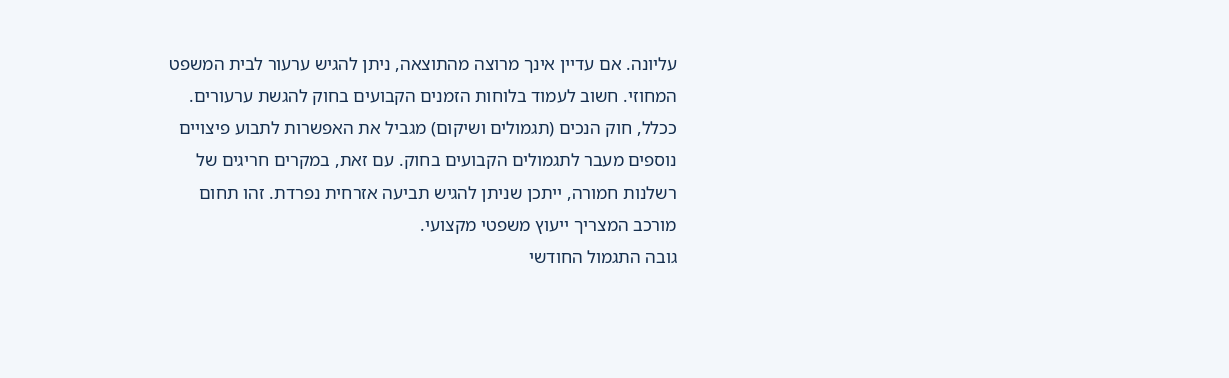עליונה. אם עדיין אינך מרוצה מהתוצאה, ניתן להגיש ערעור לבית המשפט המחוזי. חשוב לעמוד בלוחות הזמנים הקבועים בחוק להגשת ערעורים.
ככלל, חוק הנכים (תגמולים ושיקום) מגביל את האפשרות לתבוע פיצויים נוספים מעבר לתגמולים הקבועים בחוק. עם זאת, במקרים חריגים של רשלנות חמורה, ייתכן שניתן להגיש תביעה אזרחית נפרדת. זהו תחום מורכב המצריך ייעוץ משפטי מקצועי.
גובה התגמול החודשי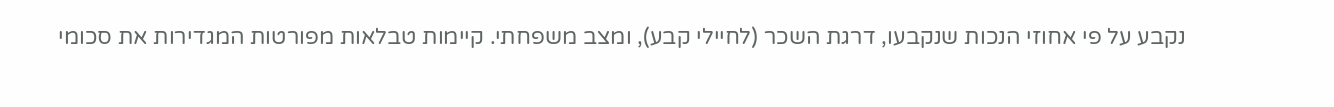נקבע על פי אחוזי הנכות שנקבעו, דרגת השכר (לחיילי קבע), ומצב משפחתי. קיימות טבלאות מפורטות המגדירות את סכומי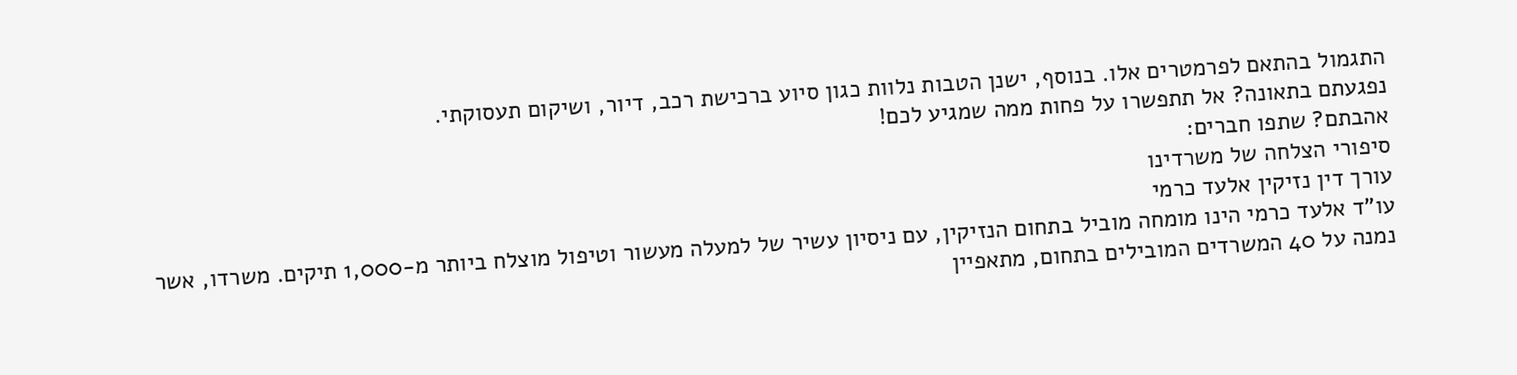התגמול בהתאם לפרמטרים אלו. בנוסף, ישנן הטבות נלוות כגון סיוע ברכישת רכב, דיור, ושיקום תעסוקתי.
נפגעתם בתאונה? אל תתפשרו על פחות ממה שמגיע לכם!
אהבתם? שתפו חברים:
סיפורי הצלחה של משרדינו
עורך דין נזיקין אלעד כרמי
עו"ד אלעד כרמי הינו מומחה מוביל בתחום הנזיקין, עם ניסיון עשיר של למעלה מעשור וטיפול מוצלח ביותר מ-1,000 תיקים. משרדו, אשר נמנה על 40 המשרדים המובילים בתחום, מתאפיין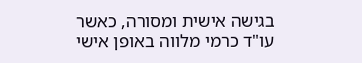בגישה אישית ומסורה, כאשר עו"ד כרמי מלווה באופן אישי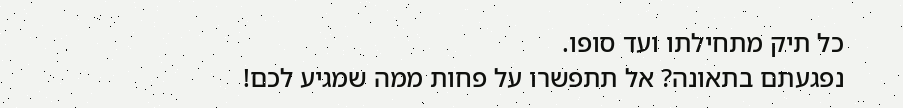כל תיק מתחילתו ועד סופו.
נפגעתם בתאונה? אל תתפשרו על פחות ממה שמגיע לכם!